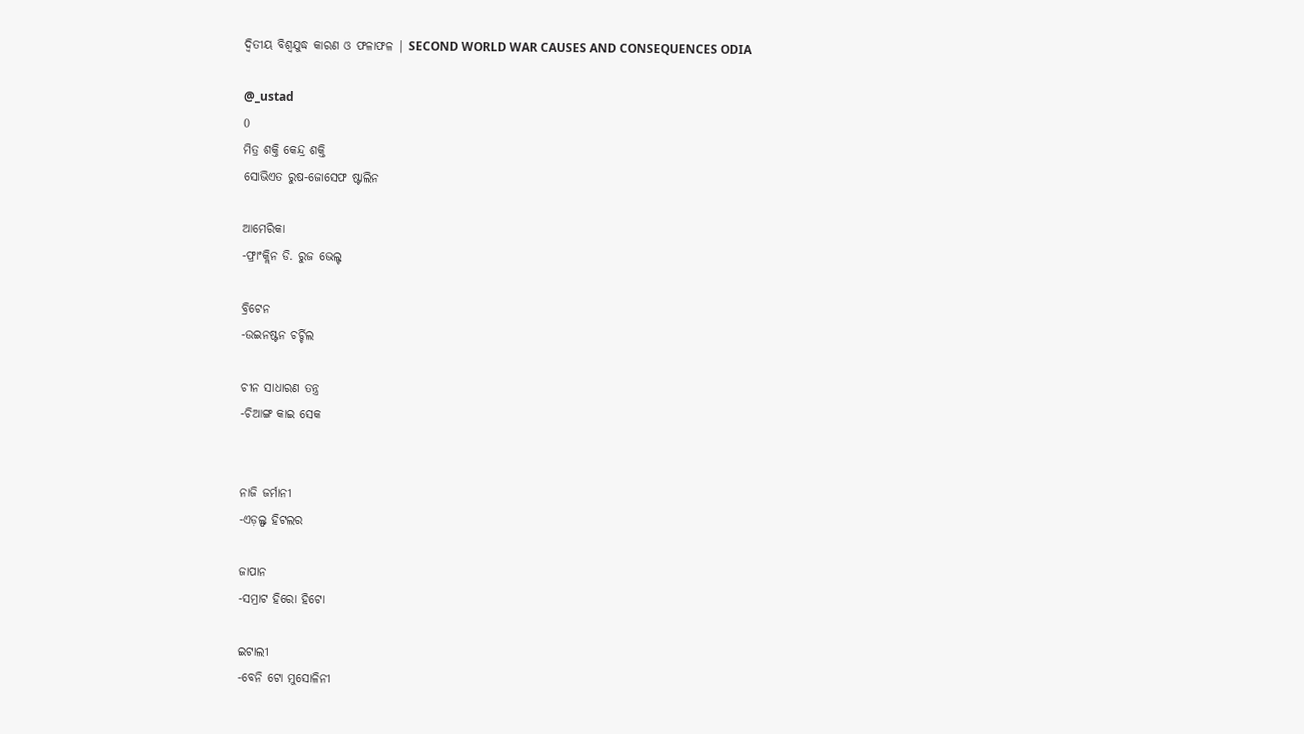ଦ୍ବିତୀୟ ବିଶ୍ଵଯୁଦ୍ଧ କାରଣ ଓ ଫଳାଫଳ | SECOND WORLD WAR CAUSES AND CONSEQUENCES ODIA

@_ustad
0
ମିତ୍ର ଶକ୍ତି କେନ୍ଦ୍ର ଶକ୍ତି
ସୋଭିଏତ ରୁଷ-ଜୋସେଫ ଷ୍ଟାଲିନ

ଆମେରିକା
-ଫ୍ରାଂକ୍ଲିନ ଡି. ରୁଜ ଭେଲ୍ଟ

ବ୍ରିଟେନ
-ଉଇନଷ୍ଟନ ଚର୍ଚ୍ଚିଲ

ଚୀନ ସାଧାରଣ ତନ୍ତ୍ର
-ଚିଆଙ୍ଗ କାଇ ସେକ


ନାଜି ଜର୍ମାନୀ
-ଏଡ଼ଲ୍ଫ ହିଟଲର

ଜାପାନ
-ସମ୍ରାଟ ହିରୋ ହିଟୋ

ଇଟାଲୀ
-ବେନି ଟୋ ମୁସୋଳିନୀ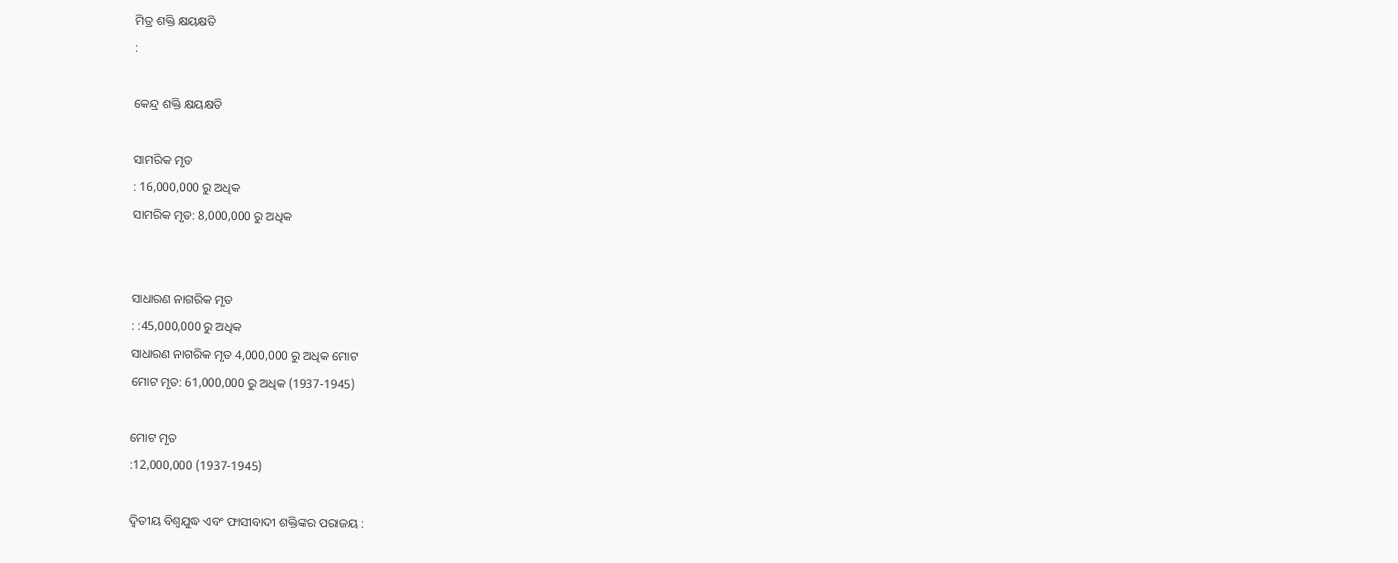ମିତ୍ର ଶକ୍ତି କ୍ଷୟକ୍ଷତି
:

କେନ୍ଦ୍ର ଶକ୍ତି କ୍ଷୟକ୍ଷତି

ସାମରିକ ମୃତ
: 16,000,000 ରୁ ଅଧିକ
ସାମରିକ ମୃତ: 8,000,000 ରୁ ଅଧିକ


ସାଧାରଣ ନାଗରିକ ମୃତ
: :45,000,000 ରୁ ଅଧିକ
ସାଧାରଣ ନାଗରିକ ମୃତ 4,000,000 ରୁ ଅଧିକ ମୋଟ
ମୋଟ ମୃତ: 61,000,000 ରୁ ଅଧିକ (1937-1945)

ମୋଟ ମୃତ
:12,000,000 (1937-1945)

ଦ୍ବିତୀୟ ବିଶ୍ୱଯୁଦ୍ଧ ଏବଂ ଫାସୀବାଦୀ ଶକ୍ତିଙ୍କର ପରାଜୟ :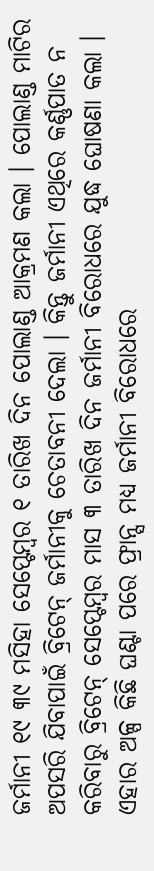ଜର୍ମାନୀ ୧୯ ୩୯ ମସିହା ସେପ୍ଟେମ୍ବର ୧ ତାରିଖ ଦିନ ପୋଲାଣ୍ଡ ଆକ୍ରମଣ କଲା । ପୋଲାଣ୍ଡ ମାଟିର ଅପସରି ଯିବାପାଇଁ ବ୍ରିଟେନ୍ ଜର୍ମାନୀକୁ ଚେତାବନୀ ଦେଲା । କିନ୍ତୁ ଜର୍ମାନୀ ଏଥିରେ କର୍ଣ୍ଣପାତ ନ କରିବାରୁ ବ୍ରିଟେନ୍ ସେପ୍ଟେମ୍ବର ମାସ ୩ ତାରିଖ ଦିନ ଜର୍ମାନୀ ବିରୋଧରେ ଯୁଦ୍ଧ ଘୋଷଣା କଲା । ଏହାର ଅଳ୍ପ କିଛି ଘଣ୍ଟା ପରେ ଫ୍ରାନ୍ସ ମଧ୍ୟ ଜର୍ମାନୀ ବିରୋଧରେ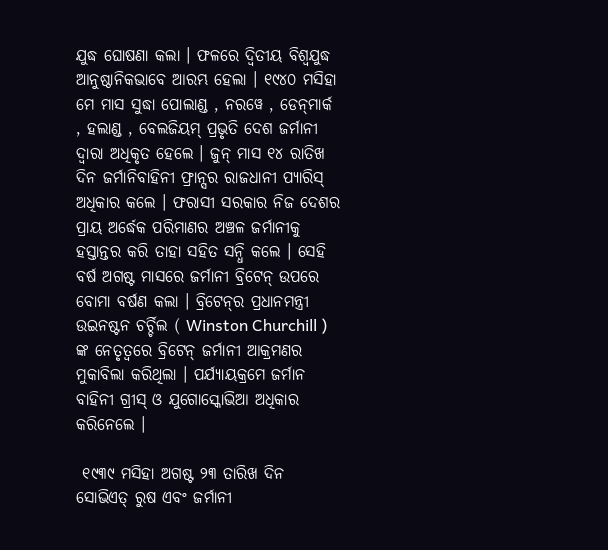ଯୁଦ୍ଧ ଘୋଷଣା କଲା । ଫଳରେ ଦ୍ବିତୀୟ ବିଶ୍ଵଯୁଦ୍ଧ ଆନୁଷ୍ଠାନିକଭାବେ ଆରମ୍ଭ ହେଲା । ୧୯୪୦ ମସିହା ମେ ମାସ ସୁଦ୍ଧା ପୋଲାଣ୍ଡ , ନରୱେ , ଡେନ୍‌ମାର୍କ , ହଲାଣ୍ଡ , ବେଲଜିୟମ୍ ପ୍ରଭୃତି ଦେଶ ଜର୍ମାନୀ ଦ୍ବାରା ଅଧିକୃତ ହେଲେ । ଜୁନ୍ ମାସ ୧୪ ରାତିଖ ଦିନ ଜର୍ମାନିବାହିନୀ ଫ୍ରାନ୍ସର ରାଜଧାନୀ ପ୍ୟାରିସ୍ ଅଧିକାର କଲେ । ଫରାସୀ ସରକାର ନିଜ ଦେଶର ପ୍ରାୟ ଅର୍ଦ୍ଧେକ ପରିମାଣର ଅଞ୍ଚଳ ଜର୍ମାନୀକୁ ହସ୍ତାନ୍ତର କରି ତାହା ସହିତ ସନ୍ଧି କଲେ । ସେହି ବର୍ଷ ଅଗଷ୍ଟ ମାସରେ ଜର୍ମାନୀ ବ୍ରିଟେନ୍ ଉପରେ ବୋମା ବର୍ଷଣ କଲା । ବ୍ରିଟେନ୍‌ର ପ୍ରଧାନମନ୍ତ୍ରୀ ଉଇନଷ୍ଟନ ଚର୍ଚ୍ଚିଲ ( Winston Churchill ) ଙ୍କ ନେତୃତ୍ୱରେ ବ୍ରିଟେନ୍ ଜର୍ମାନୀ ଆକ୍ରମଣର ମୁକାବିଲା କରିଥିଲା । ପର୍ଯ୍ୟାୟକ୍ରମେ ଜର୍ମାନ ବାହିନୀ ଗ୍ରୀସ୍ ଓ ଯୁଗୋସ୍କୋଭିଆ ଅଧିକାର କରିନେଲେ ।

 ୧୯୩୯ ମସିହା ଅଗଷ୍ଟ ୨୩ ତାରିଖ ଦିନ ସୋଭିଏତ୍ ରୁଷ ଏବଂ ଜର୍ମାନୀ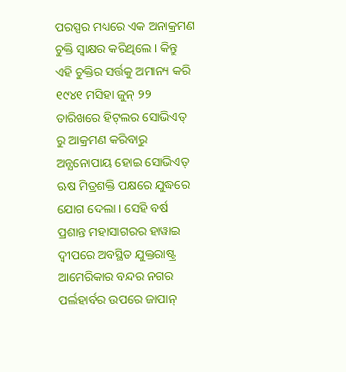ପରସ୍ପର ମଧ୍ୟରେ ଏକ ଅନାକ୍ରମଣ ଚୁକ୍ତି ସ୍ବାକ୍ଷର କରିଥିଲେ । କିନ୍ତୁ ଏହି ଚୁକ୍ତିର ସର୍ତ୍ତକୁ ଅମାନ୍ୟ କରି ୧୯୪୧ ମସିହା ଜୁନ୍‌ ୨୨ ତାରିଖରେ ହିଟ୍‌ଲର ସୋଭିଏତ୍ ରୁ ଆକ୍ରମଣ କରିବାରୁ ଅନ୍ଯନୋପାୟ ହୋଇ ସୋଭିଏତ୍ ଋଷ ମିତ୍ରଶକ୍ତି ପକ୍ଷରେ ଯୁଦ୍ଧରେ ଯୋଗ ଦେଲା । ସେହି ବର୍ଷ ପ୍ରଶାନ୍ତ ମହାସାଗରର ହାୱାଇ ଦ୍ବୀପରେ ଅବସ୍ଥିତ ଯୁକ୍ତରାଷ୍ଟ୍ର ଆମେରିକାର ବନ୍ଦର ନଗର ପର୍ଲହାର୍ବର ଉପରେ ଜାପାନ୍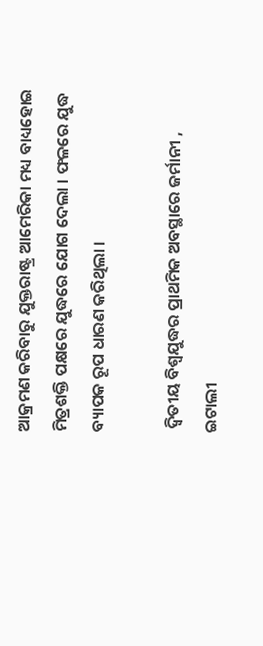ଆକ୍ରମଣ କରିବାରୁ ଯୁକ୍ତରାଷ୍ଟ୍ର ଆମେରିକା ମଧ୍ୟ ବାଧ୍ୟହୋଇ ମିତ୍ରଶକ୍ତି ପକ୍ଷରେ ଯୁଦ୍ଧରେ ଯୋଗ ଦେଲା । ଫଳରେ ଯୁଦ୍ଧ ବ୍ୟାପକ ରୂପ ଧାରଣ କରିଥିଲା ।

 ଦ୍ବିତୀୟ ବିଶ୍ୱଯୁଦ୍ଧର ପ୍ରାଥମିକ ଅବସ୍ଥାରେ ଜର୍ମାନୀ , ଇଟାଲୀ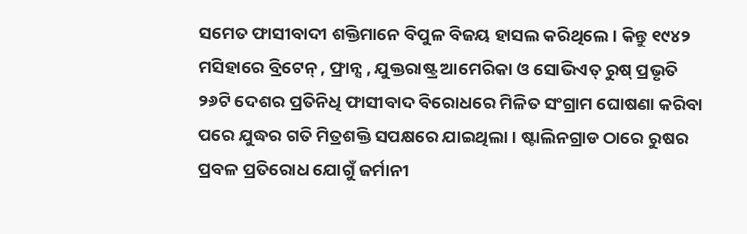ସମେତ ଫାସୀବାଦୀ ଶକ୍ତିମାନେ ବିପୁଳ ବିଜୟ ହାସଲ କରିଥିଲେ । କିନ୍ତୁ ୧୯୪୨ ମସିହାରେ ବ୍ରିଟେନ୍ , ଫ୍ରାନ୍ସ , ଯୁକ୍ତରାଷ୍ଟ୍ର ଆମେରିକା ଓ ସୋଭିଏତ୍ ରୁଷ୍ ପ୍ରଭୃତି ୨୬ଟି ଦେଶର ପ୍ରତିନିଧି ଫାସୀବାଦ ବିରୋଧରେ ମିଳିତ ସଂଗ୍ରାମ ଘୋଷଣା କରିବା ପରେ ଯୁଦ୍ଧର ଗତି ମିତ୍ରଶକ୍ତି ସପକ୍ଷରେ ଯାଇଥିଲା । ଷ୍ଟାଲିନଗ୍ରାଡ ଠାରେ ରୁଷର ପ୍ରବଳ ପ୍ରତିରୋଧ ଯୋଗୁଁ ଜର୍ମାନୀ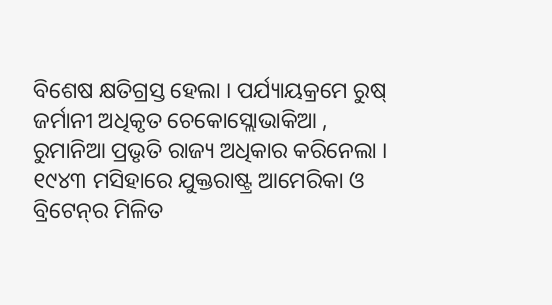ବିଶେଷ କ୍ଷତିଗ୍ରସ୍ତ ହେଲା । ପର୍ଯ୍ୟାୟକ୍ରମେ ରୁଷ୍ ଜର୍ମାନୀ ଅଧିକୃତ ଚେକୋସ୍ଲୋଭାକିଆ , ରୁମାନିଆ ପ୍ରଭୃତି ରାଜ୍ୟ ଅଧିକାର କରିନେଲା । ୧୯୪୩ ମସିହାରେ ଯୁକ୍ତରାଷ୍ଟ୍ର ଆମେରିକା ଓ ବ୍ରିଟେନ୍‌ର ମିଳିତ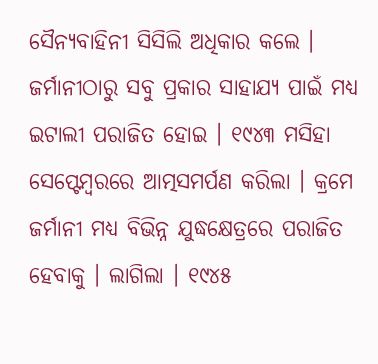ସୈନ୍ୟବାହିନୀ ସିସିଲି ଅଧିକାର କଲେ । ଜର୍ମାନୀଠାରୁ ସବୁ ପ୍ରକାର ସାହାଯ୍ୟ ପାଇଁ ମଧ୍ୟ ଇଟାଲୀ ପରାଜିତ ହୋଇ । ୧୯୪୩ ମସିହା ସେପ୍ଟେମ୍ବରରେ ଆତ୍ମସମର୍ପଣ କରିଲା । କ୍ରମେ ଜର୍ମାନୀ ମଧ୍ୟ ବିଭିନ୍ନ ଯୁଦ୍ଧକ୍ଷେତ୍ରରେ ପରାଜିତ ହେବାକୁ । ଲାଗିଲା । ୧୯୪୫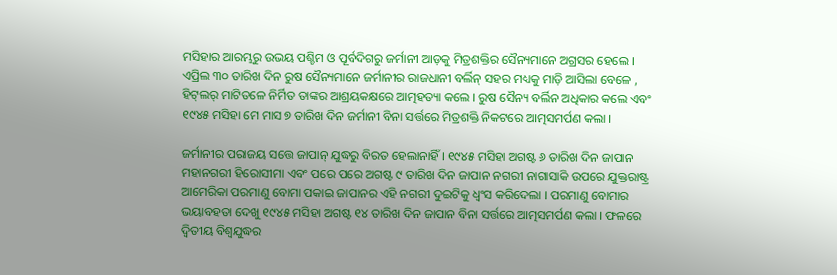ମସିହାର ଆରମ୍ଭରୁ ଉଭୟ ପଶ୍ଚିମ ଓ ପୂର୍ବଦିଗରୁ ଜର୍ମାନୀ ଆଡ଼କୁ ମିତ୍ରଶକ୍ତିର ସୈନ୍ୟମାନେ ଅଗ୍ରସର ହେଲେ । ଏପ୍ରିଲ ୩୦ ତାରିଖ ଦିନ ରୁଷ ସୈନ୍ୟମାନେ ଜର୍ମାନୀର ରାଜଧାନୀ ବର୍ଲିନ୍ ସହର ମଧ୍ୟକୁ ମାଡ଼ି ଆସିଲା ବେଳେ , ହିଟ୍‌ଲର୍ ମାଟିତଳେ ନିର୍ମିତ ତାଙ୍କର ଆଶ୍ରୟକକ୍ଷରେ ଆତ୍ମହତ୍ୟା କଲେ । ରୁଷ ସୈନ୍ୟ ବର୍ଲିନ ଅଧିକାର କଲେ ଏବଂ ୧୯୪୫ ମସିହା ମେ ମାସ ୭ ତାରିଖ ଦିନ ଜର୍ମାନୀ ବିନା ସର୍ତ୍ତରେ ମିତ୍ରଶକ୍ତି ନିକଟରେ ଆତ୍ମସମର୍ପଣ କଲା ।

ଜର୍ମାନୀର ପରାଜୟ ସତ୍ତେ ଜାପାନ୍ ଯୁଦ୍ଧରୁ ବିରତ ହେଲାନାହିଁ । ୧୯୪୫ ମସିହା ଅଗଷ୍ଟ ୬ ତାରିଖ ଦିନ ଜାପାନ ମହାନଗରୀ ହିରୋସୀମା ଏବଂ ପରେ ପରେ ଅଗଷ୍ଟ ୯ ତାରିଖ ଦିନ ଜାପାନ ନଗରୀ ନାଗାସାକି ଉପରେ ଯୁକ୍ତରାଷ୍ଟ୍ର ଆମେରିକା ପରମାଣୁ ବୋମା ପକାଇ ଜାପାନର ଏହି ନଗରୀ ଦୁଇଟିକୁ ଧ୍ବଂସ କରିଦେଲା । ପରମାଣୁ ବୋମାର ଭୟାବହତା ଦେଖୁ ୧୯୪୫ ମସିହା ଅଗଷ୍ଟ ୧୪ ତାରିଖ ଦିନ ଜାପାନ ବିନା ସର୍ତ୍ତରେ ଆତ୍ମସମର୍ପଣ କଲା । ଫଳରେ ଦ୍ବିତୀୟ ବିଶ୍ୱଯୁଦ୍ଧର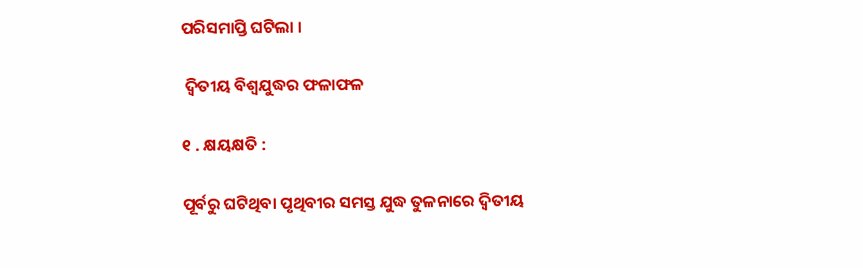ପରିସମାପ୍ତି ଘଟିଲା ।

 ଦ୍ବିତୀୟ ବିଶ୍ଵଯୁଦ୍ଧର ଫଳାଫଳ

୧ . କ୍ଷୟକ୍ଷତି :

ପୂର୍ବରୁ ଘଟିଥିବା ପୃଥିବୀର ସମସ୍ତ ଯୁଦ୍ଧ ତୁଳନାରେ ଦ୍ବିତୀୟ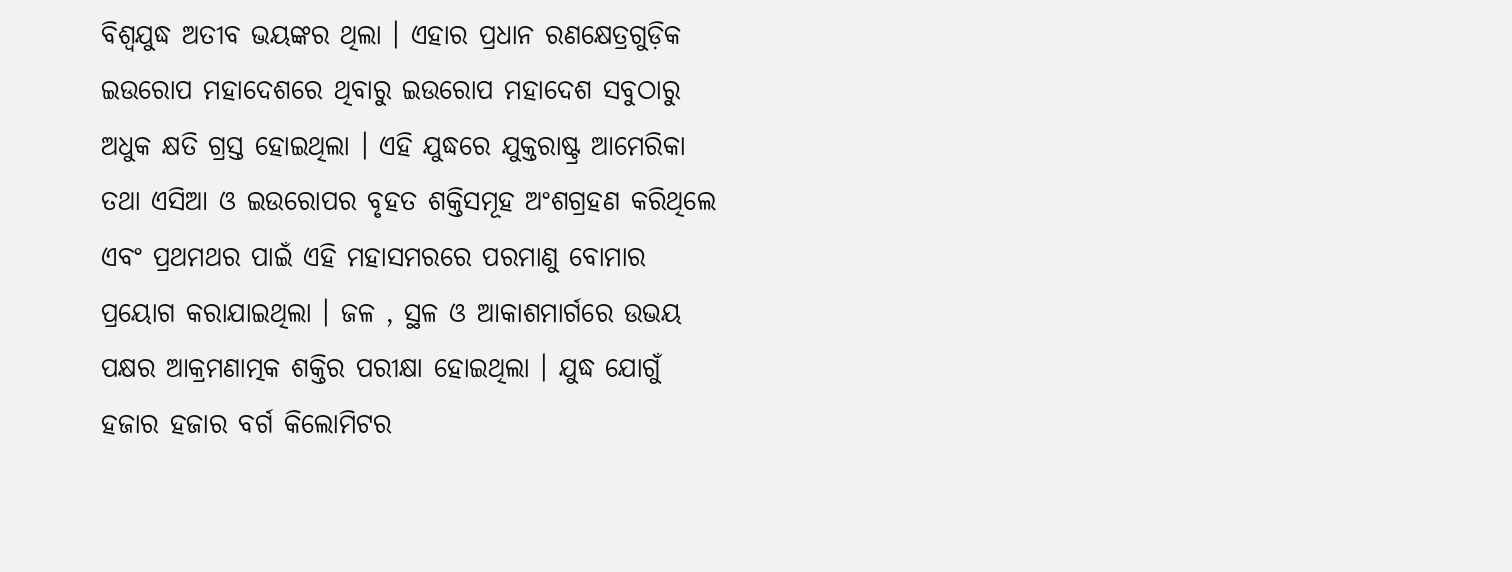ବିଶ୍ୱଯୁଦ୍ଧ ଅତୀବ ଭୟଙ୍କର ଥିଲା । ଏହାର ପ୍ରଧାନ ରଣକ୍ଷେତ୍ରଗୁଡ଼ିକ ଇଉରୋପ ମହାଦେଶରେ ଥିବାରୁ ଇଉରୋପ ମହାଦେଶ ସବୁଠାରୁ ଅଧୁକ କ୍ଷତି ଗ୍ରସ୍ତ ହୋଇଥିଲା । ଏହି ଯୁଦ୍ଧରେ ଯୁକ୍ତରାଷ୍ଟ୍ର ଆମେରିକା ତଥା ଏସିଆ ଓ ଇଉରୋପର ବୃହତ ଶକ୍ତିସମୂହ ଅଂଶଗ୍ରହଣ କରିଥିଲେ ଏବଂ ପ୍ରଥମଥର ପାଇଁ ଏହି ମହାସମରରେ ପରମାଣୁ ବୋମାର ପ୍ରୟୋଗ କରାଯାଇଥିଲା । ଜଳ , ସ୍ଥଳ ଓ ଆକାଶମାର୍ଗରେ ଉଭୟ ପକ୍ଷର ଆକ୍ରମଣାତ୍ମକ ଶକ୍ତିର ପରୀକ୍ଷା ହୋଇଥିଲା । ଯୁଦ୍ଧ ଯୋଗୁଁ ହଜାର ହଜାର ବର୍ଗ କିଲୋମିଟର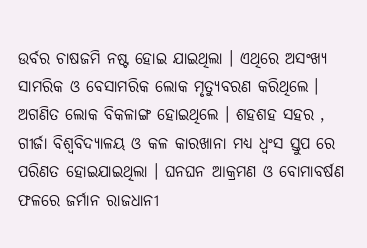ଉର୍ବର ଚାଷଜମି ନଷ୍ଟ ହୋଇ ଯାଇଥିଲା । ଏଥିରେ ଅସଂଖ୍ୟ ସାମରିକ ଓ ବେସାମରିକ ଲୋକ ମୃତ୍ୟୁବରଣ କରିଥିଲେ । ଅଗଣିତ ଲୋକ ବିକଳାଙ୍ଗ ହୋଇଥିଲେ । ଶହଶହ ସହର , ଗୀର୍ଜା ବିଶ୍ୱବିଦ୍ୟାଳୟ ଓ କଳ କାରଖାନା ମଧ୍ୟ ଧ୍ବଂସ ସ୍ତୁପ ରେ ପରିଣତ ହୋଇଯାଇଥିଲା । ଘନଘନ ଆକ୍ରମଣ ଓ ବୋମାବର୍ଷଣ ଫଳରେ ଜର୍ମାନ ରାଜଧାନୀ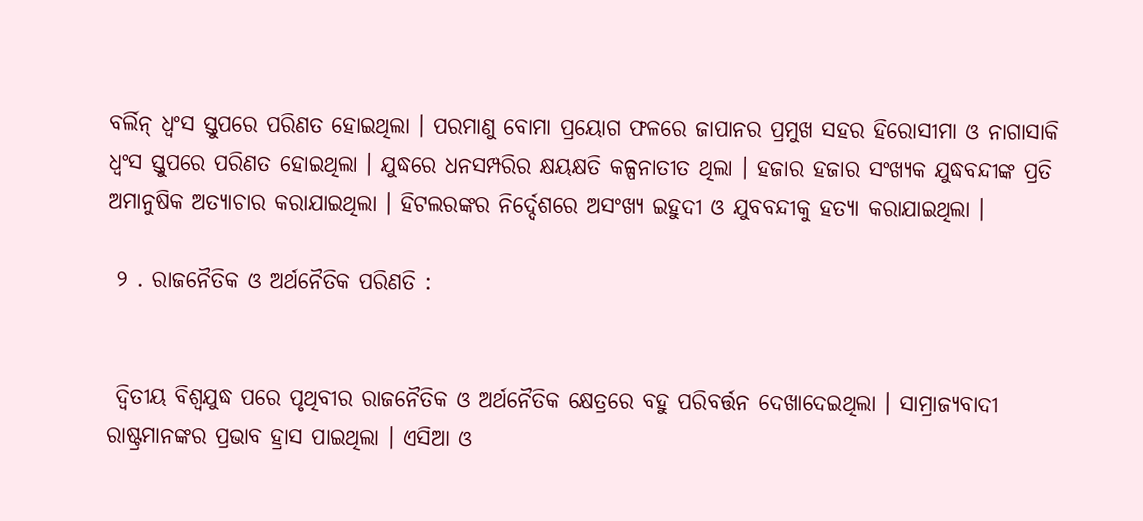ବର୍ଲିନ୍ ଧ୍ବଂସ ସ୍ତୁପରେ ପରିଣତ ହୋଇଥିଲା । ପରମାଣୁ ବୋମା ପ୍ରୟୋଗ ଫଳରେ ଜାପାନର ପ୍ରମୁଖ ସହର ହିରୋସୀମା ଓ ନାଗାସାକି ଧ୍ବଂସ ସ୍ତୁପରେ ପରିଣତ ହୋଇଥିଲା । ଯୁଦ୍ଧରେ ଧନସମ୍ପରିର କ୍ଷୟକ୍ଷତି କଳ୍ପନାତୀତ ଥିଲା । ହଜାର ହଜାର ସଂଖ୍ୟକ ଯୁଦ୍ଧବନ୍ଦୀଙ୍କ ପ୍ରତି ଅମାନୁଷିକ ଅତ୍ୟାଚାର କରାଯାଇଥିଲା । ହିଟଲରଙ୍କର ନିର୍ଦ୍ଦେଶରେ ଅସଂଖ୍ୟ ଇହୁଦୀ ଓ ଯୁବବନ୍ଦୀକୁ ହତ୍ୟା କରାଯାଇଥିଲା ।

 ୨ . ରାଜନୈତିକ ଓ ଅର୍ଥନୈତିକ ପରିଣତି :


 ଦ୍ବିତୀୟ ବିଶ୍ୱଯୁଦ୍ଧ ପରେ ପୃଥିବୀର ରାଜନୈତିକ ଓ ଅର୍ଥନୈତିକ କ୍ଷେତ୍ରରେ ବହୁ ପରିବର୍ତ୍ତନ ଦେଖାଦେଇଥିଲା । ସାମ୍ରାଜ୍ୟବାଦୀ ରାଷ୍ଟ୍ରମାନଙ୍କର ପ୍ରଭାବ ହ୍ରାସ ପାଇଥିଲା । ଏସିଆ ଓ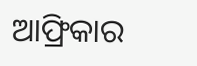ଆଫ୍ରିକାର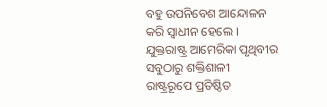ବହୁ ଉପନିବେଶ ଆନ୍ଦୋଳନ କରି ସ୍ଵାଧୀନ ହେଲେ । ଯୁକ୍ତରାଷ୍ଟ୍ର ଆମେରିକା ପୃଥିବୀର ସବୁଠାରୁ ଶକ୍ତିଶାଳୀ ରାଷ୍ଟ୍ରରୂପେ ପ୍ରତିଷ୍ଠିତ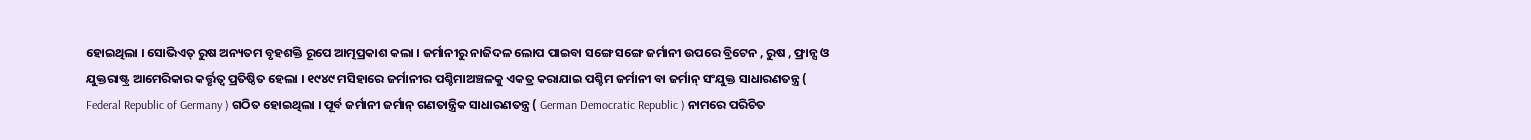ହୋଇଥିଲା । ସୋଭିଏତ୍ ରୁଷ ଅନ୍ୟତମ ବୃହଶକ୍ତି ରୂପେ ଆତ୍ମପ୍ରକାଶ କଲା । ଜର୍ମାନୀରୁ ନାଜିଦଳ ଲୋପ ପାଇବା ସଙ୍ଗେ ସଙ୍ଗେ ଜର୍ମାନୀ ଉପରେ ବ୍ରିଟେନ , ରୁଷ , ଫ୍ରାନ୍ସ ଓ ଯୁକ୍ତରାଷ୍ଟ୍ର ଆମେରିକାର କର୍ତ୍ତୃତ୍ବ ପ୍ରତିଷ୍ଠିତ ହେଲା । ୧୯୪୯ ମସିହାରେ ଜର୍ମାନୀର ପଶ୍ଚିମାଅଞ୍ଚଳକୁ ଏକତ୍ର କରାଯାଇ ପଶ୍ଚିମ ଜର୍ମାନୀ ବା ଜର୍ମାନ୍ ସଂଯୁକ୍ତ ସାଧାରଣତନ୍ତ୍ର ( Federal Republic of Germany ) ଗଠିତ ହୋଇଥିଲା । ପୂର୍ବ ଜର୍ମାନୀ ଜର୍ମାନ୍ ଗଣତାନ୍ତ୍ରିକ ସାଧାରଣତନ୍ତ୍ର ( German Democratic Republic ) ନାମରେ ପରିଚିତ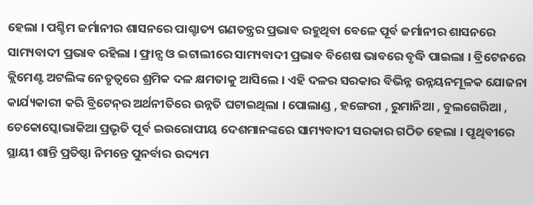ହେଲା । ପଶ୍ଚିମ ଜର୍ମାନୀର ଶାସନରେ ପାଶ୍ଚାତ୍ୟ ଗଣତନ୍ତ୍ରର ପ୍ରଭାବ ରହୁଥିବା ବେଳେ ପୂର୍ବ ଜର୍ମାନୀର ଶାସନରେ ସାମ୍ୟବାଦୀ ପ୍ରଭାବ ରହିଲା । ଫ୍ରାନ୍ସ ଓ ଇଟାଲୀରେ ସାମ୍ୟବାଦୀ ପ୍ରଭାବ ବିଶେଷ ଭାବରେ ବୃଦ୍ଧି ପାଇଲା । ବ୍ରିଟେନରେ କ୍ଲିମେଣ୍ଟ ଅଟଲିଙ୍କ ନେତୃତ୍ବରେ ଶ୍ରମିକ ଦଳ କ୍ଷମତାକୁ ଆସିଲେ । ଏହି ଦଳର ସରକାର ବିଭିନ୍ନ ଉନ୍ନୟନମୂଳକ ଯୋଜନା କାର୍ଯ୍ୟକାରୀ କରି ବ୍ରିଟେନ୍‌ର ଅର୍ଥନୀତିରେ ଉନ୍ନତି ଘଟାଇଥିଲା । ପୋଲାଣ୍ଡ , ହଙ୍ଗେରୀ , ରୁମାନିଆ , ବୁଲଗେରିଆ , ଚେକୋସ୍କୋଭାକିଆ ପ୍ରଭୃତି ପୂର୍ବ ଇଉରୋପୀୟ ଦେଶମାନଙ୍କରେ ସାମ୍ୟବାଦୀ ସରକାର ଗଠିତ ହେଲା । ପୃଥିବୀରେ ସ୍ଥାୟୀ ଶାନ୍ତି ପ୍ରତିଷ୍ଠା ନିମନ୍ତେ ପୁନର୍ବାର ଉଦ୍ୟମ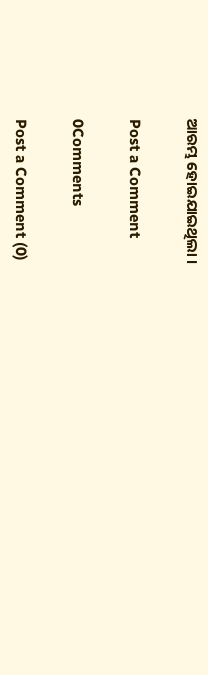ଆରମ୍ଭ ହୋଇଯାଇଥିଲା ।

Post a Comment

0Comments

Post a Comment (0)